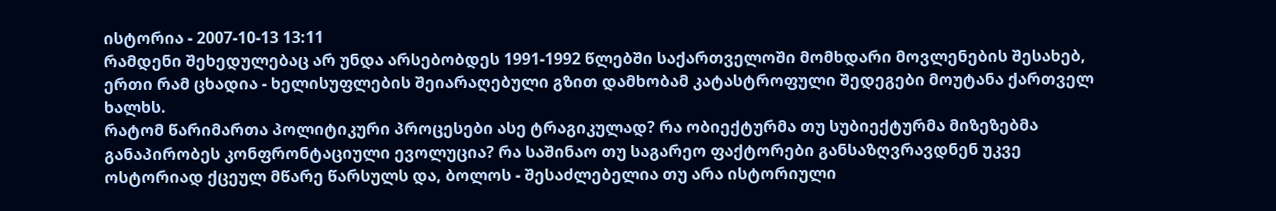ისტორია - 2007-10-13 13:11
რამდენი შეხედულებაც არ უნდა არსებობდეს 1991-1992 წლებში საქართველოში მომხდარი მოვლენების შესახებ, ერთი რამ ცხადია - ხელისუფლების შეიარაღებული გზით დამხობამ კატასტროფული შედეგები მოუტანა ქართველ ხალხს.
რატომ წარიმართა პოლიტიკური პროცესები ასე ტრაგიკულად? რა ობიექტურმა თუ სუბიექტურმა მიზეზებმა განაპირობეს კონფრონტაციული ევოლუცია? რა საშინაო თუ საგარეო ფაქტორები განსაზღვრავდნენ უკვე ოსტორიად ქცეულ მწარე წარსულს და, ბოლოს - შესაძლებელია თუ არა ისტორიული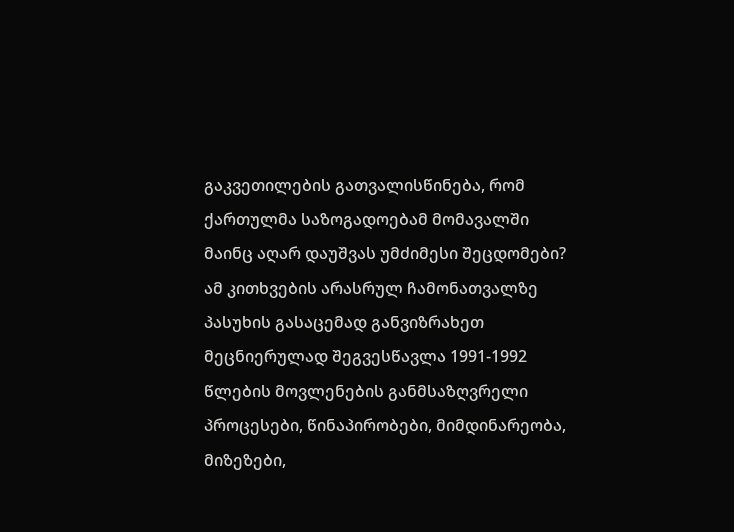გაკვეთილების გათვალისწინება, რომ ქართულმა საზოგადოებამ მომავალში მაინც აღარ დაუშვას უმძიმესი შეცდომები?
ამ კითხვების არასრულ ჩამონათვალზე პასუხის გასაცემად განვიზრახეთ მეცნიერულად შეგვესწავლა 1991-1992 წლების მოვლენების განმსაზღვრელი პროცესები, წინაპირობები, მიმდინარეობა, მიზეზები,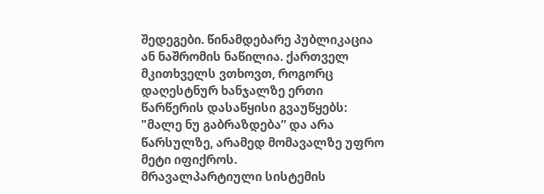შედეგები. წინამდებარე პუბლიკაცია ან ნაშრომის ნაწილია. ქართველ მკითხველს ვთხოვთ, როგორც დაღესტნურ ხანჯალზე ერთი წარწერის დასაწყისი გვაუწყებს: "მალე ნუ გაბრაზდება” და არა წარსულზე, არამედ მომავალზე უფრო მეტი იფიქროს.
მრავალპარტიული სისტემის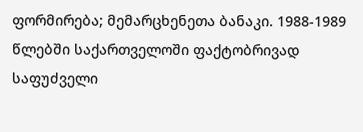ფორმირება; მემარცხენეთა ბანაკი. 1988-1989 წლებში საქართველოში ფაქტობრივად საფუძველი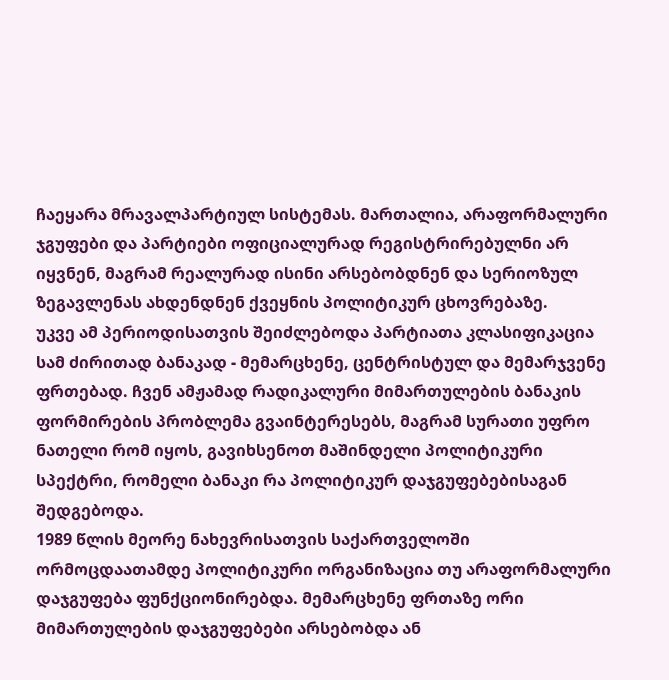ჩაეყარა მრავალპარტიულ სისტემას. მართალია, არაფორმალური ჯგუფები და პარტიები ოფიციალურად რეგისტრირებულნი არ იყვნენ, მაგრამ რეალურად ისინი არსებობდნენ და სერიოზულ ზეგავლენას ახდენდნენ ქვეყნის პოლიტიკურ ცხოვრებაზე.
უკვე ამ პერიოდისათვის შეიძლებოდა პარტიათა კლასიფიკაცია სამ ძირითად ბანაკად - მემარცხენე, ცენტრისტულ და მემარჯვენე ფრთებად. ჩვენ ამჟამად რადიკალური მიმართულების ბანაკის ფორმირების პრობლემა გვაინტერესებს, მაგრამ სურათი უფრო ნათელი რომ იყოს, გავიხსენოთ მაშინდელი პოლიტიკური სპექტრი, რომელი ბანაკი რა პოლიტიკურ დაჯგუფებებისაგან შედგებოდა.
1989 წლის მეორე ნახევრისათვის საქართველოში ორმოცდაათამდე პოლიტიკური ორგანიზაცია თუ არაფორმალური დაჯგუფება ფუნქციონირებდა. მემარცხენე ფრთაზე ორი მიმართულების დაჯგუფებები არსებობდა ან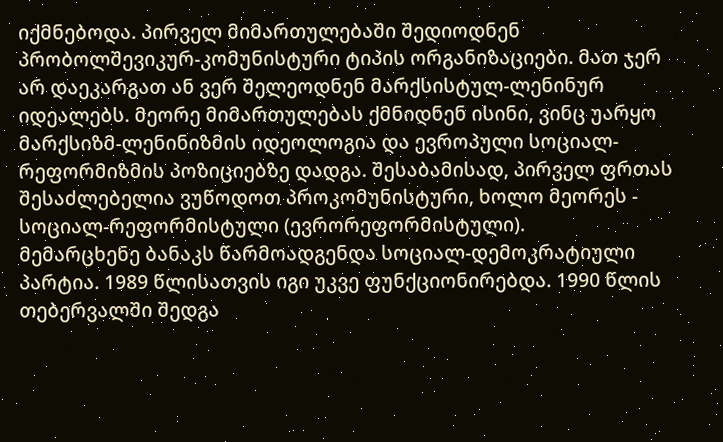იქმნებოდა. პირველ მიმართულებაში შედიოდნენ პრობოლშევიკურ-კომუნისტური ტიპის ორგანიზაციები. მათ ჯერ არ დაეკარგათ ან ვერ შელეოდნენ მარქსისტულ-ლენინურ იდეალებს. მეორე მიმართულებას ქმნიდნენ ისინი, ვინც უარყო მარქსიზმ-ლენინიზმის იდეოლოგია და ევროპული სოციალ-რეფორმიზმის პოზიციებზე დადგა. შესაბამისად, პირველ ფრთას შესაძლებელია ვუწოდოთ პროკომუნისტური, ხოლო მეორეს - სოციალ-რეფორმისტული (ევრორეფორმისტული).
მემარცხენე ბანაკს წარმოადგენდა სოციალ-დემოკრატიული პარტია. 1989 წლისათვის იგი უკვე ფუნქციონირებდა. 1990 წლის თებერვალში შედგა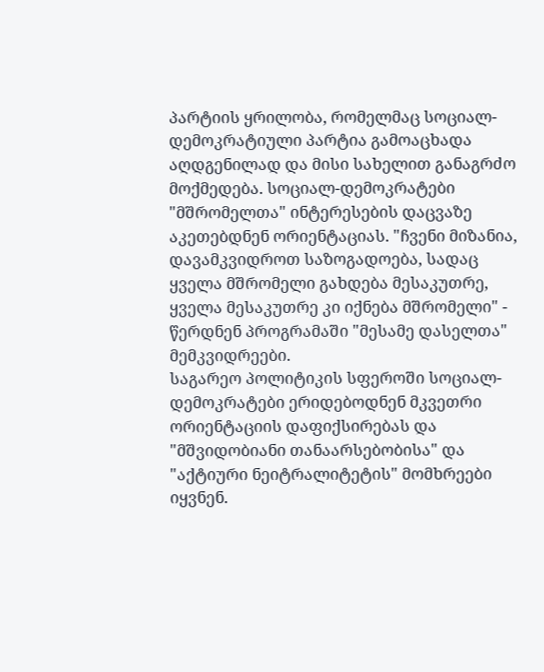პარტიის ყრილობა, რომელმაც სოციალ-დემოკრატიული პარტია გამოაცხადა აღდგენილად და მისი სახელით განაგრძო მოქმედება. სოციალ-დემოკრატები "მშრომელთა" ინტერესების დაცვაზე აკეთებდნენ ორიენტაციას. "ჩვენი მიზანია, დავამკვიდროთ საზოგადოება, სადაც ყველა მშრომელი გახდება მესაკუთრე, ყველა მესაკუთრე კი იქნება მშრომელი" - წერდნენ პროგრამაში "მესამე დასელთა" მემკვიდრეები.
საგარეო პოლიტიკის სფეროში სოციალ-დემოკრატები ერიდებოდნენ მკვეთრი ორიენტაციის დაფიქსირებას და "მშვიდობიანი თანაარსებობისა" და "აქტიური ნეიტრალიტეტის" მომხრეები იყვნენ.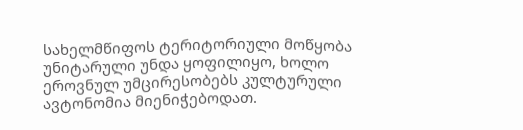სახელმწიფოს ტერიტორიული მოწყობა უნიტარული უნდა ყოფილიყო, ხოლო ეროვნულ უმცირესობებს კულტურული ავტონომია მიენიჭებოდათ.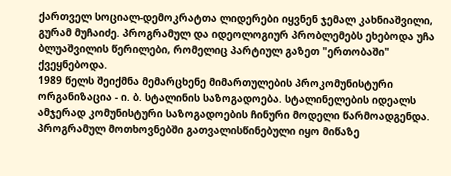ქართველ სოციალ-დემოკრატთა ლიდერები იყვნენ ჯემალ კახნიაშვილი, გურამ მუჩაიძე. პროგრამულ და იდეოლოგიურ პრობლემებს ეხებოდა უჩა ბლუაშვილის წერილები, რომელიც პარტიულ გაზეთ "ერთობაში" ქვეყნებოდა.
1989 წელს შეიქმნა მემარცხენე მიმართულების პროკომუნისტური ორგანიზაცია - ი. ბ. სტალინის საზოგადოება. სტალინელების იდეალს ამჯერად კომუნისტური საზოგადოების ჩინური მოდელი წარმოადგენდა. პროგრამულ მოთხოვნებში გათვალისწინებული იყო მიწაზე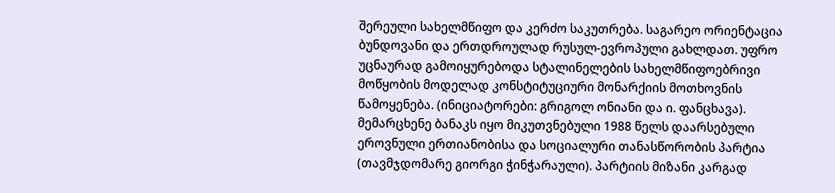შერეული სახელმწიფო და კერძო საკუთრება. საგარეო ორიენტაცია ბუნდოვანი და ერთდროულად რუსულ-ევროპული გახლდათ. უფრო უცნაურად გამოიყურებოდა სტალინელების სახელმწიფოებრივი მოწყობის მოდელად კონსტიტუციური მონარქიის მოთხოვნის წამოყენება. (ინიციატორები: გრიგოლ ონიანი და ი. ფანცხავა).
მემარცხენე ბანაკს იყო მიკუთვნებული 1988 წელს დაარსებული ეროვნული ერთიანობისა და სოციალური თანასწორობის პარტია (თავმჯდომარე გიორგი ჭინჭარაული). პარტიის მიზანი კარგად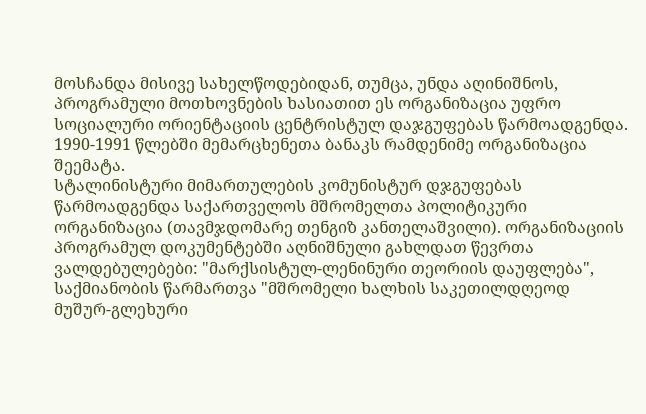მოსჩანდა მისივე სახელწოდებიდან, თუმცა, უნდა აღინიშნოს, პროგრამული მოთხოვნების ხასიათით ეს ორგანიზაცია უფრო სოციალური ორიენტაციის ცენტრისტულ დაჯგუფებას წარმოადგენდა.
1990-1991 წლებში მემარცხენეთა ბანაკს რამდენიმე ორგანიზაცია შეემატა.
სტალინისტური მიმართულების კომუნისტურ დჯგუფებას წარმოადგენდა საქართველოს მშრომელთა პოლიტიკური ორგანიზაცია (თავმჯდომარე თენგიზ კანთელაშვილი). ორგანიზაციის პროგრამულ დოკუმენტებში აღნიშნული გახლდათ წევრთა ვალდებულებები: "მარქსისტულ-ლენინური თეორიის დაუფლება", საქმიანობის წარმართვა "მშრომელი ხალხის საკეთილდღეოდ მუშურ-გლეხური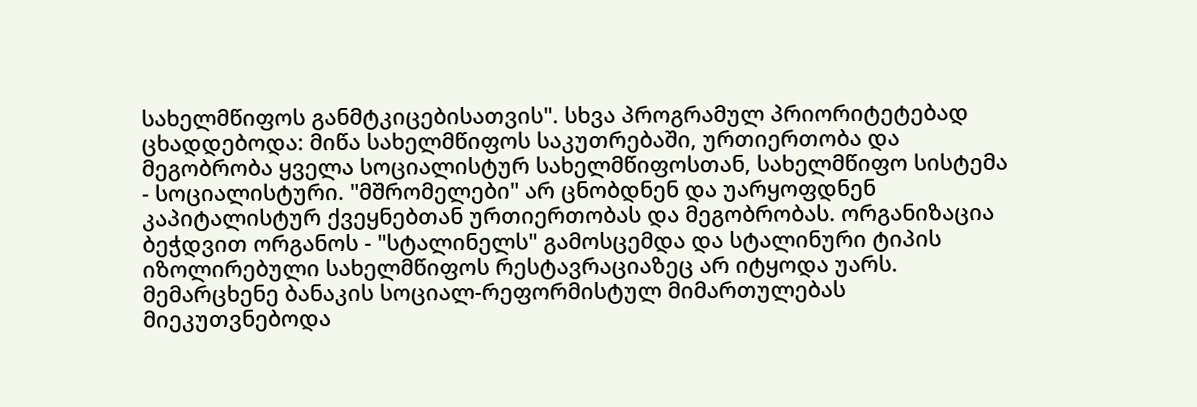სახელმწიფოს განმტკიცებისათვის". სხვა პროგრამულ პრიორიტეტებად ცხადდებოდა: მიწა სახელმწიფოს საკუთრებაში, ურთიერთობა და მეგობრობა ყველა სოციალისტურ სახელმწიფოსთან, სახელმწიფო სისტემა - სოციალისტური. "მშრომელები" არ ცნობდნენ და უარყოფდნენ კაპიტალისტურ ქვეყნებთან ურთიერთობას და მეგობრობას. ორგანიზაცია ბეჭდვით ორგანოს - "სტალინელს" გამოსცემდა და სტალინური ტიპის იზოლირებული სახელმწიფოს რესტავრაციაზეც არ იტყოდა უარს.
მემარცხენე ბანაკის სოციალ-რეფორმისტულ მიმართულებას მიეკუთვნებოდა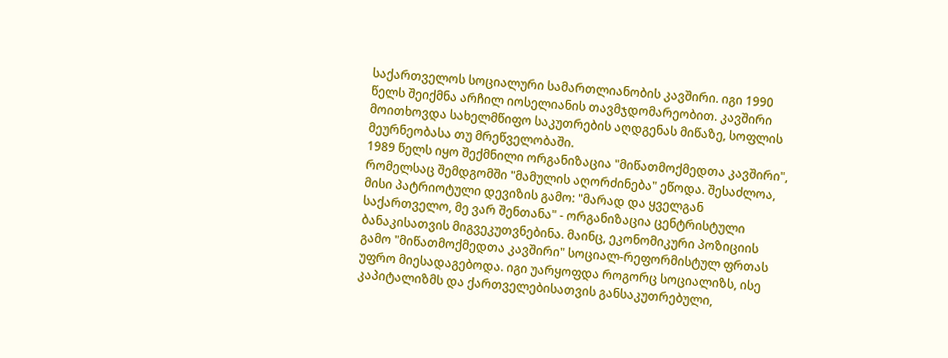საქართველოს სოციალური სამართლიანობის კავშირი. იგი 1990 წელს შეიქმნა არჩილ იოსელიანის თავმჯდომარეობით. კავშირი მოითხოვდა სახელმწიფო საკუთრების აღდგენას მიწაზე, სოფლის მეურნეობასა თუ მრეწველობაში.
1989 წელს იყო შექმნილი ორგანიზაცია "მიწათმოქმედთა კავშირი", რომელსაც შემდგომში "მამულის აღორძინება" ეწოდა. შესაძლოა, მისი პატრიოტული დევიზის გამო: "მარად და ყველგან საქართველო, მე ვარ შენთანა" - ორგანიზაცია ცენტრისტული ბანაკისათვის მიგვეკუთვნებინა. მაინც, ეკონომიკური პოზიციის გამო "მიწათმოქმედთა კავშირი" სოციალ-რეფორმისტულ ფრთას უფრო მიესადაგებოდა. იგი უარყოფდა როგორც სოციალიზს, ისე კაპიტალიზმს და ქართველებისათვის განსაკუთრებული,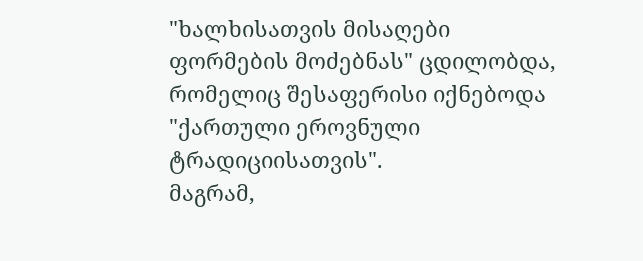"ხალხისათვის მისაღები ფორმების მოძებნას" ცდილობდა, რომელიც შესაფერისი იქნებოდა "ქართული ეროვნული ტრადიციისათვის".
მაგრამ,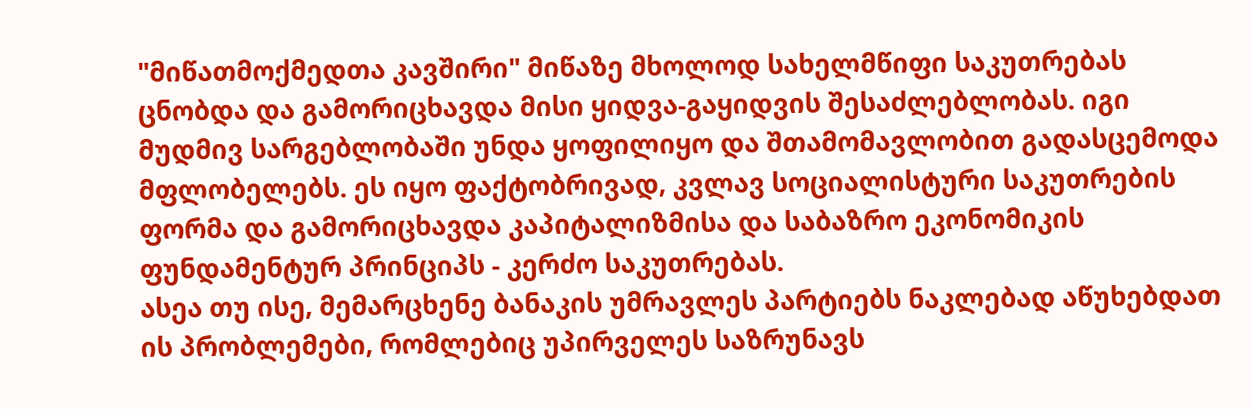"მიწათმოქმედთა კავშირი" მიწაზე მხოლოდ სახელმწიფი საკუთრებას ცნობდა და გამორიცხავდა მისი ყიდვა-გაყიდვის შესაძლებლობას. იგი მუდმივ სარგებლობაში უნდა ყოფილიყო და შთამომავლობით გადასცემოდა მფლობელებს. ეს იყო ფაქტობრივად, კვლავ სოციალისტური საკუთრების ფორმა და გამორიცხავდა კაპიტალიზმისა და საბაზრო ეკონომიკის ფუნდამენტურ პრინციპს - კერძო საკუთრებას.
ასეა თუ ისე, მემარცხენე ბანაკის უმრავლეს პარტიებს ნაკლებად აწუხებდათ ის პრობლემები, რომლებიც უპირველეს საზრუნავს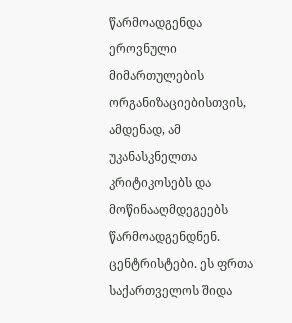წარმოადგენდა ეროვნული მიმართულების ორგანიზაციებისთვის, ამდენად, ამ უკანასკნელთა კრიტიკოსებს და მოწინააღმდეგეებს წარმოადგენდნენ.
ცენტრისტები. ეს ფრთა საქართველოს შიდა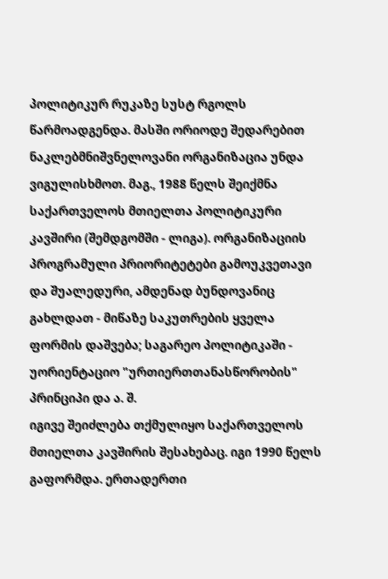პოლიტიკურ რუკაზე სუსტ რგოლს წარმოადგენდა. მასში ორიოდე შედარებით ნაკლებმნიშვნელოვანი ორგანიზაცია უნდა ვიგულისხმოთ. მაგ., 1988 წელს შეიქმნა საქართველოს მთიელთა პოლიტიკური კავშირი (შემდგომში - ლიგა). ორგანიზაციის პროგრამული პრიორიტეტები გამოუკვეთავი და შუალედური, ამდენად ბუნდოვანიც გახლდათ - მიწაზე საკუთრების ყველა ფორმის დაშვება; საგარეო პოლიტიკაში - უორიენტაციო "ურთიერთთანასწორობის" პრინციპი და ა. შ.
იგივე შეიძლება თქმულიყო საქართველოს მთიელთა კავშირის შესახებაც. იგი 1990 წელს გაფორმდა. ერთადერთი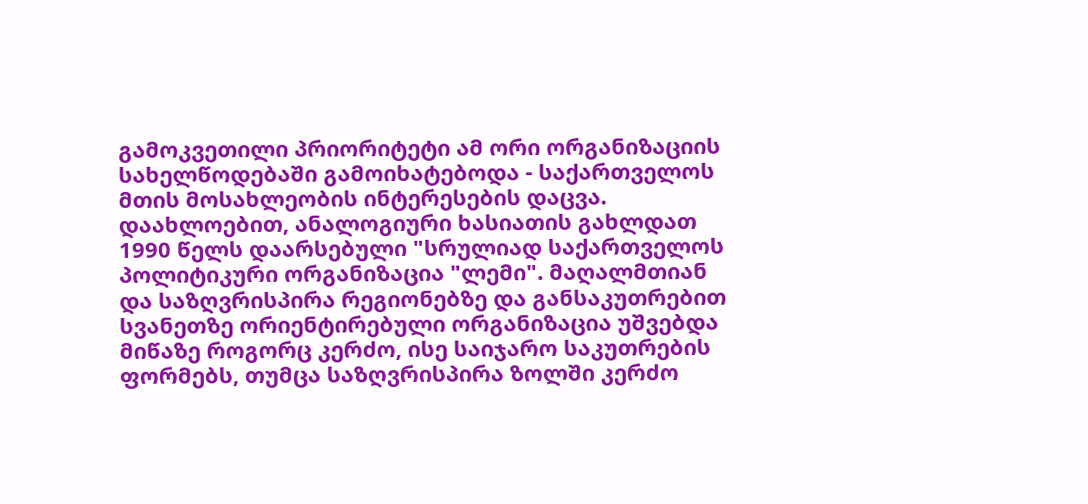გამოკვეთილი პრიორიტეტი ამ ორი ორგანიზაციის სახელწოდებაში გამოიხატებოდა - საქართველოს მთის მოსახლეობის ინტერესების დაცვა.
დაახლოებით, ანალოგიური ხასიათის გახლდათ 1990 წელს დაარსებული "სრულიად საქართველოს პოლიტიკური ორგანიზაცია "ლემი". მაღალმთიან და საზღვრისპირა რეგიონებზე და განსაკუთრებით სვანეთზე ორიენტირებული ორგანიზაცია უშვებდა მიწაზე როგორც კერძო, ისე საიჯარო საკუთრების ფორმებს, თუმცა საზღვრისპირა ზოლში კერძო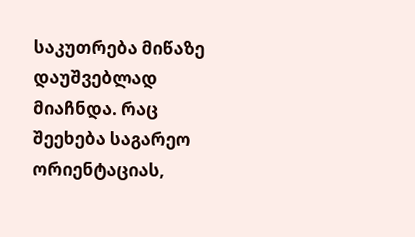საკუთრება მიწაზე დაუშვებლად მიაჩნდა. რაც შეეხება საგარეო ორიენტაციას,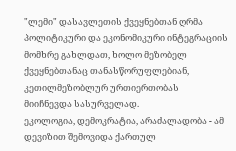"ლემი" დასავლეთის ქვეყნებთან ღრმა პოლიტიკური და ეკონომიკური ინტეგრაციის მომხრე გახლდათ, ხოლო მეზობელ ქვეყნებთანაც თანასწორუფლებიან, კეთილმეზობლურ ურთიერთობას მიიჩნევდა სასურველად.
ეკოლოგია, დემოკრატია, არაძალადობა - ამ დევიზით შემოვიდა ქართულ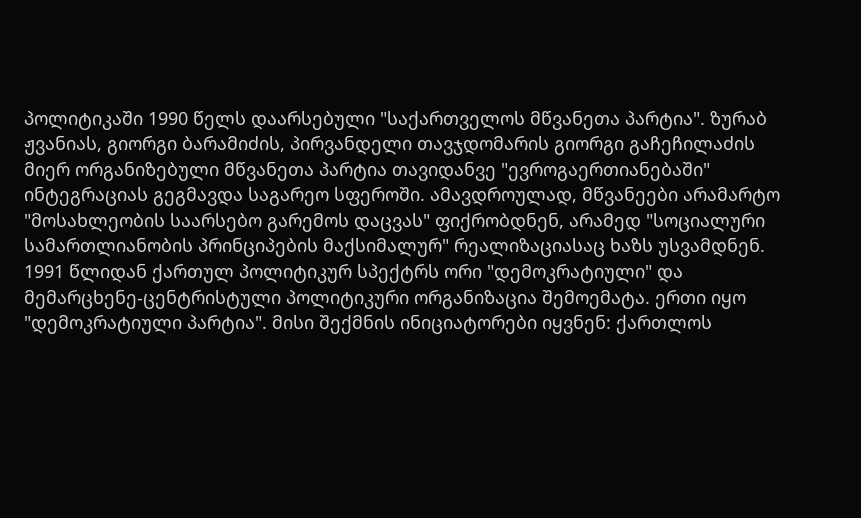პოლიტიკაში 1990 წელს დაარსებული "საქართველოს მწვანეთა პარტია". ზურაბ ჟვანიას, გიორგი ბარამიძის, პირვანდელი თავჯდომარის გიორგი გაჩეჩილაძის მიერ ორგანიზებული მწვანეთა პარტია თავიდანვე "ევროგაერთიანებაში" ინტეგრაციას გეგმავდა საგარეო სფეროში. ამავდროულად, მწვანეები არამარტო "მოსახლეობის საარსებო გარემოს დაცვას" ფიქრობდნენ, არამედ "სოციალური სამართლიანობის პრინციპების მაქსიმალურ" რეალიზაციასაც ხაზს უსვამდნენ.
1991 წლიდან ქართულ პოლიტიკურ სპექტრს ორი "დემოკრატიული" და მემარცხენე-ცენტრისტული პოლიტიკური ორგანიზაცია შემოემატა. ერთი იყო "დემოკრატიული პარტია". მისი შექმნის ინიციატორები იყვნენ: ქართლოს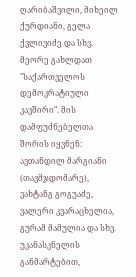ღარიბაშვილი, მიხეილ ქურდიანი, გელა ქვლივიძე და სხვ.
მეორე გახლდათ "საქართველოს დემოკრატიული კავშირი". მის დამფუძნებელთა შორის იყვნენ: ავთანდილ მარგიანი (თავმჯდომარე), ვახტანგ გოგუაძე, ვალერი კვარაცხელია, გურამ მამულია და სხვ. უკანასკნელის განმარტებით,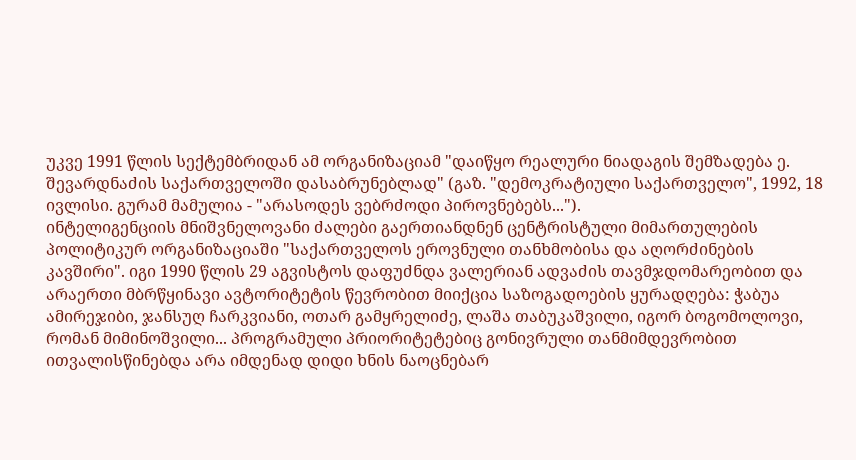უკვე 1991 წლის სექტემბრიდან ამ ორგანიზაციამ "დაიწყო რეალური ნიადაგის შემზადება ე. შევარდნაძის საქართველოში დასაბრუნებლად" (გაზ. "დემოკრატიული საქართველო", 1992, 18 ივლისი. გურამ მამულია - "არასოდეს ვებრძოდი პიროვნებებს...").
ინტელიგენციის მნიშვნელოვანი ძალები გაერთიანდნენ ცენტრისტული მიმართულების პოლიტიკურ ორგანიზაციაში "საქართველოს ეროვნული თანხმობისა და აღორძინების კავშირი". იგი 1990 წლის 29 აგვისტოს დაფუძნდა ვალერიან ადვაძის თავმჯდომარეობით და არაერთი მბრწყინავი ავტორიტეტის წევრობით მიიქცია საზოგადოების ყურადღება: ჭაბუა ამირეჯიბი, ჯანსუღ ჩარკვიანი, ოთარ გამყრელიძე, ლაშა თაბუკაშვილი, იგორ ბოგომოლოვი, რომან მიმინოშვილი... პროგრამული პრიორიტეტებიც გონივრული თანმიმდევრობით ითვალისწინებდა არა იმდენად დიდი ხნის ნაოცნებარ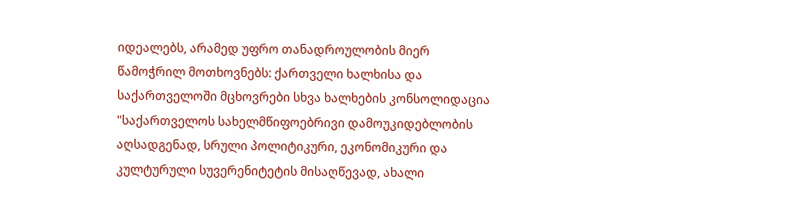იდეალებს, არამედ უფრო თანადროულობის მიერ წამოჭრილ მოთხოვნებს: ქართველი ხალხისა და საქართველოში მცხოვრები სხვა ხალხების კონსოლიდაცია "საქართველოს სახელმწიფოებრივი დამოუკიდებლობის აღსადგენად, სრული პოლიტიკური, ეკონომიკური და კულტურული სუვერენიტეტის მისაღწევად, ახალი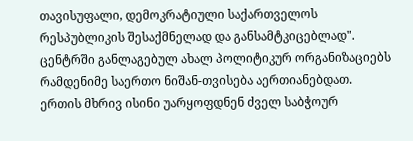თავისუფალი, დემოკრატიული საქართველოს რესპუბლიკის შესაქმნელად და განსამტკიცებლად".
ცენტრში განლაგებულ ახალ პოლიტიკურ ორგანიზაციებს რამდენიმე საერთო ნიშან-თვისება აერთიანებდათ. ერთის მხრივ ისინი უარყოფდნენ ძველ საბჭოურ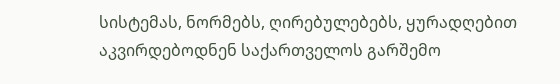სისტემას, ნორმებს, ღირებულებებს, ყურადღებით აკვირდებოდნენ საქართველოს გარშემო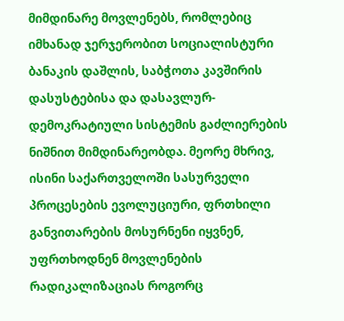მიმდინარე მოვლენებს, რომლებიც იმხანად ჯერჯერობით სოციალისტური ბანაკის დაშლის, საბჭოთა კავშირის დასუსტებისა და დასავლურ-დემოკრატიული სისტემის გაძლიერების ნიშნით მიმდინარეობდა. მეორე მხრივ, ისინი საქართველოში სასურველი პროცესების ევოლუციური, ფრთხილი განვითარების მოსურნენი იყვნენ, უფრთხოდნენ მოვლენების რადიკალიზაციას როგორც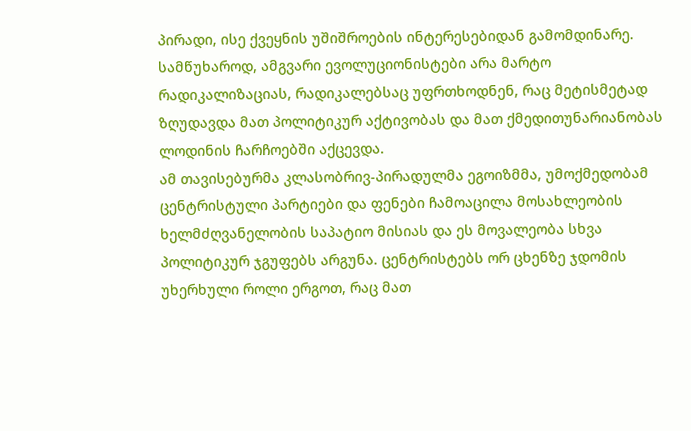პირადი, ისე ქვეყნის უშიშროების ინტერესებიდან გამომდინარე. სამწუხაროდ, ამგვარი ევოლუციონისტები არა მარტო რადიკალიზაციას, რადიკალებსაც უფრთხოდნენ, რაც მეტისმეტად ზღუდავდა მათ პოლიტიკურ აქტივობას და მათ ქმედითუნარიანობას ლოდინის ჩარჩოებში აქცევდა.
ამ თავისებურმა კლასობრივ-პირადულმა ეგოიზმმა, უმოქმედობამ ცენტრისტული პარტიები და ფენები ჩამოაცილა მოსახლეობის ხელმძღვანელობის საპატიო მისიას და ეს მოვალეობა სხვა პოლიტიკურ ჯგუფებს არგუნა. ცენტრისტებს ორ ცხენზე ჯდომის უხერხული როლი ერგოთ, რაც მათ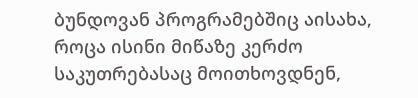ბუნდოვან პროგრამებშიც აისახა, როცა ისინი მიწაზე კერძო საკუთრებასაც მოითხოვდნენ,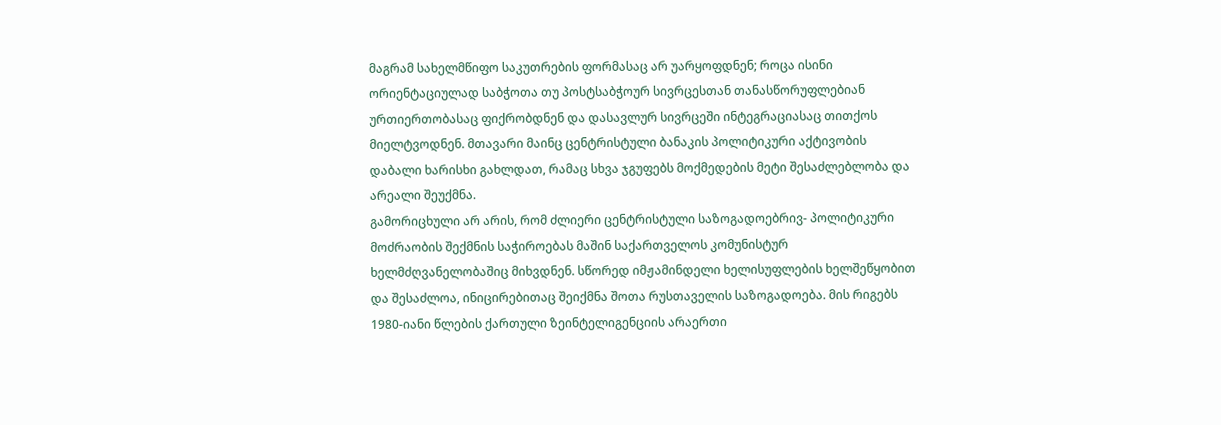მაგრამ სახელმწიფო საკუთრების ფორმასაც არ უარყოფდნენ; როცა ისინი ორიენტაციულად საბჭოთა თუ პოსტსაბჭოურ სივრცესთან თანასწორუფლებიან ურთიერთობასაც ფიქრობდნენ და დასავლურ სივრცეში ინტეგრაციასაც თითქოს მიელტვოდნენ. მთავარი მაინც ცენტრისტული ბანაკის პოლიტიკური აქტივობის დაბალი ხარისხი გახლდათ, რამაც სხვა ჯგუფებს მოქმედების მეტი შესაძლებლობა და არეალი შეუქმნა.
გამორიცხული არ არის, რომ ძლიერი ცენტრისტული საზოგადოებრივ- პოლიტიკური მოძრაობის შექმნის საჭიროებას მაშინ საქართველოს კომუნისტურ ხელმძღვანელობაშიც მიხვდნენ. სწორედ იმჟამინდელი ხელისუფლების ხელშეწყობით და შესაძლოა, ინიცირებითაც შეიქმნა შოთა რუსთაველის საზოგადოება. მის რიგებს 1980-იანი წლების ქართული ზეინტელიგენციის არაერთი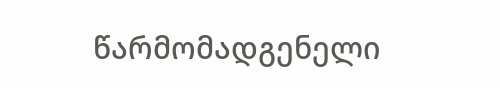წარმომადგენელი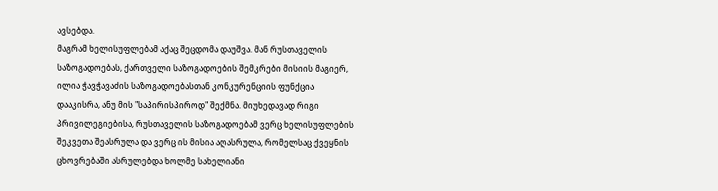ავსებდა.
მაგრამ ხელისუფლებამ აქაც შეცდომა დაუშვა. მან რუსთაველის საზოგადოებას, ქართველი საზოგადოების შემკრები მისიის მაგიერ, ილია ჭავჭავაძის საზოგადოებასთან კონკურენციის ფუნქცია დააკისრა, ანუ მის "საპირისპიროდ" შექმნა. მიუხედავად რიგი პრივილეგიებისა, რუსთაველის საზოგადოებამ ვერც ხელისუფლების შეკვეთა შეასრულა და ვერც ის მისია აღასრულა, რომელსაც ქვეყნის ცხოვრებაში ასრულებდა ხოლმე სახელიანი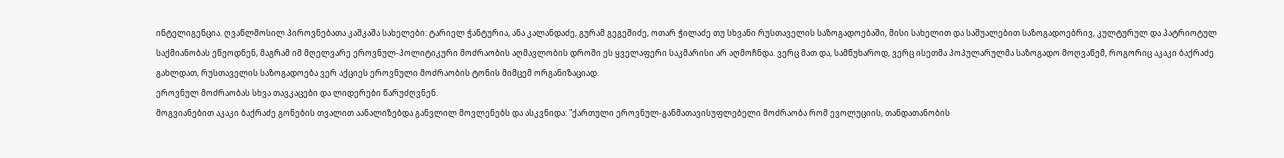ინტელიგენცია. ღვაწლმოსილ პიროვნებათა კაშკაშა სახელები: ტარიელ ჭანტურია, ანა კალანდაძე, გურამ გეგეშიძე, ოთარ ჭილაძე თუ სხვანი რუსთაველის საზოგადოებაში, მისი სახელით და საშუალებით საზოგადოებრივ, კულტურულ და პატრიოტულ საქმიანობას ეწეოდნენ, მაგრამ იმ მღელვარე ეროვნულ-პოლიტიკური მოძრაობის აღმავლობის დროში ეს ყველაფერი საკმარისი არ აღმოჩნდა. ვერც მათ და, სამწუხაროდ, ვერც ისეთმა პოპულარულმა საზოგადო მოღვაწემ, როგორიც აკაკი ბაქრაძე გახლდათ, რუსთაველის საზოგადოება ვერ აქციეს ეროვნული მოძრაობის ტონის მიმცემ ორგანიზაციად.
ეროვნულ მოძრაობას სხვა თავკაცები და ლიდერები წარუძღვნენ.
მოგვიანებით აკაკი ბაქრაძე გონების თვალით აანალიზებდა განვლილ მოვლენებს და ასკვნიდა: "ქართული ეროვნულ-განმათავისუფლებელი მოძრაობა რომ ევოლუციის, თანდათანობის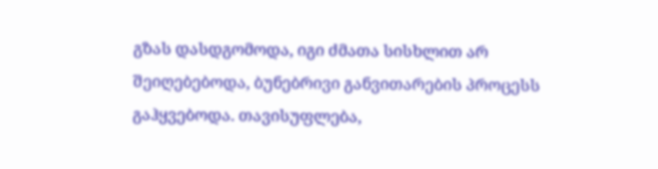გზას დასდგომოდა, იგი ძმათა სისხლით არ შეიღებებოდა, ბუნებრივი განვითარების პროცესს გაჰყვებოდა. თავისუფლება,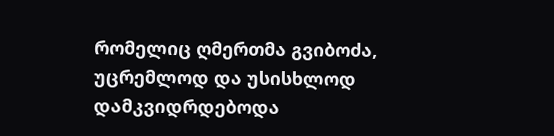რომელიც ღმერთმა გვიბოძა, უცრემლოდ და უსისხლოდ დამკვიდრდებოდა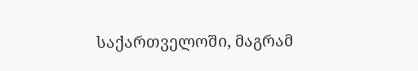საქართველოში, მაგრამ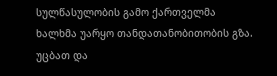სულწასულობის გამო ქართველმა ხალხმა უარყო თანდათანობითობის გზა. უცბათ და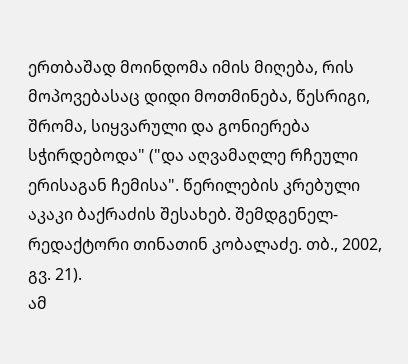ერთბაშად მოინდომა იმის მიღება, რის მოპოვებასაც დიდი მოთმინება, წესრიგი, შრომა, სიყვარული და გონიერება სჭირდებოდა" ("და აღვამაღლე რჩეული ერისაგან ჩემისა". წერილების კრებული აკაკი ბაქრაძის შესახებ. შემდგენელ-რედაქტორი თინათინ კობალაძე. თბ., 2002, გვ. 21).
ამ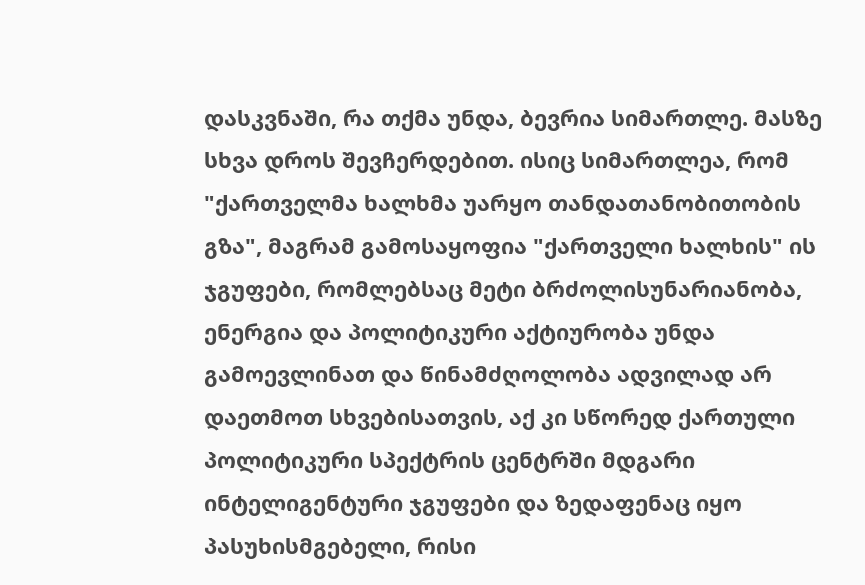დასკვნაში, რა თქმა უნდა, ბევრია სიმართლე. მასზე სხვა დროს შევჩერდებით. ისიც სიმართლეა, რომ "ქართველმა ხალხმა უარყო თანდათანობითობის გზა", მაგრამ გამოსაყოფია "ქართველი ხალხის" ის ჯგუფები, რომლებსაც მეტი ბრძოლისუნარიანობა, ენერგია და პოლიტიკური აქტიურობა უნდა გამოევლინათ და წინამძღოლობა ადვილად არ დაეთმოთ სხვებისათვის, აქ კი სწორედ ქართული პოლიტიკური სპექტრის ცენტრში მდგარი ინტელიგენტური ჯგუფები და ზედაფენაც იყო პასუხისმგებელი, რისი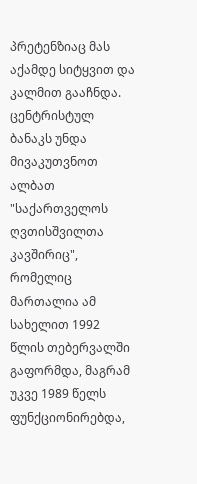პრეტენზიაც მას აქამდე სიტყვით და კალმით გააჩნდა.
ცენტრისტულ ბანაკს უნდა მივაკუთვნოთ ალბათ "საქართველოს ღვთისშვილთა კავშირიც", რომელიც მართალია ამ სახელით 1992 წლის თებერვალში გაფორმდა, მაგრამ უკვე 1989 წელს ფუნქციონირებდა,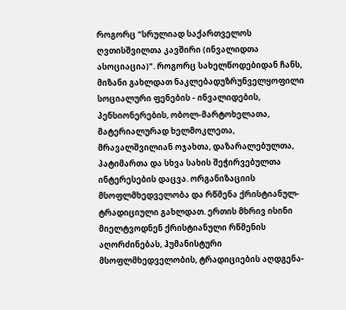როგორც "სრულიად საქართველოს ღვთისშვილთა კავშირი (ინვალიდთა ასოციაცია)". როგორც სახელწოდებიდან ჩანს, მიზანი გახლდათ ნაკლებადუზრუნველყოფილი სოციალური ფენების - ინვალიდების, პენსიონერების, ობოლ-მარტოხელათა, მატერიალურად ხელმოკლეთა, მრავალშვილიან ოჯახთა, დაზარალებულთა, პატიმართა და სხვა სახის შეჭირვებულთა ინტერესების დაცვა. ორგანიზაციის მსოფლმხედველობა და რწმენა ქრისტიანულ-ტრადიციული გახლდათ. ერთის მხრივ ისინი მიელტვოდნენ ქრისტიანული რწმენის აღორძინებას, ჰუმანისტური მსოფლმხედველობის, ტრადიციების აღდგენა-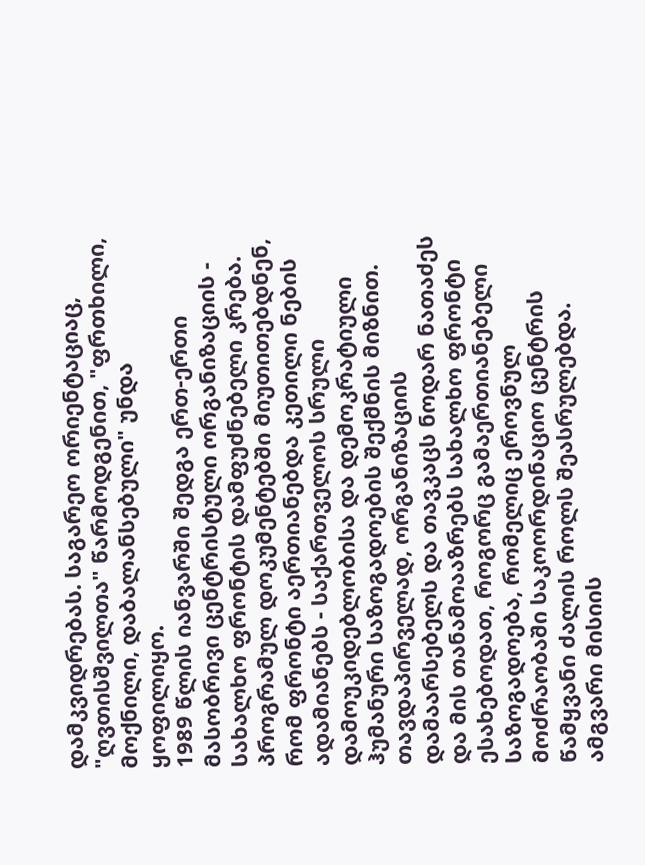დამკვიდრებას. საგარეო ორიენტაციაც, "ღვთისშვილთა" წარმოდგენით, "ფრთხილი, მოქნილი, დაბალანსებული" უნდა ყოფილიყო.
1989 წლის იანვარში შედგა ერთ-ერთი მასობრივი ცენტრისტული ორგანიზაციის - სახალხო ფრონტის დამფუძნებელი კრება. პროგრამულ დოკუმენტებში მიუთითებდნენ, რომ ფრონტი აერთიანებდა კეთილი ნების ადამიანებს - საქართველოს სრული დამოუკიდებლობისა და დემოკრატიული ჰუმანური საზოგადოების შექმნის მიზნით. თავდაპირველად, ორგანიზაციის დამაარსებელს და თავკაცს ნოდარ ნათაძეს და მის თანამოააზრებს სახალხო ფრონტი ესახებოდათ, როგორც გამაერთიანებელი საზოგადოება, რომელიც ეროვნულ მოძრაობაში საკოორდინაციო ცენტრის წამყვანი ძალის როლს შეასრულებდა. ამგვარი მისიის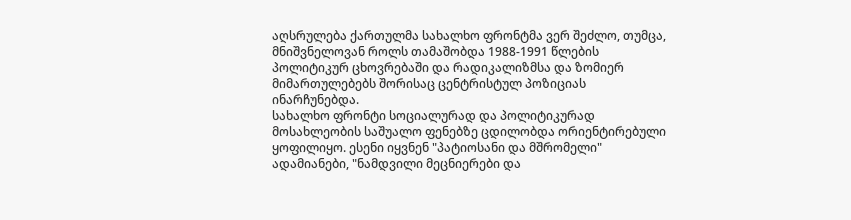აღსრულება ქართულმა სახალხო ფრონტმა ვერ შეძლო, თუმცა, მნიშვნელოვან როლს თამაშობდა 1988-1991 წლების პოლიტიკურ ცხოვრებაში და რადიკალიზმსა და ზომიერ მიმართულებებს შორისაც ცენტრისტულ პოზიციას ინარჩუნებდა.
სახალხო ფრონტი სოციალურად და პოლიტიკურად მოსახლეობის საშუალო ფენებზე ცდილობდა ორიენტირებული ყოფილიყო. ესენი იყვნენ "პატიოსანი და მშრომელი" ადამიანები, "ნამდვილი მეცნიერები და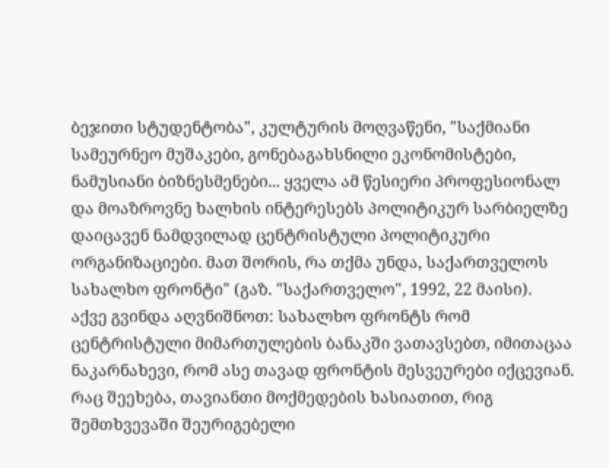ბეჯითი სტუდენტობა", კულტურის მოღვაწენი, "საქმიანი სამეურნეო მუშაკები, გონებაგახსნილი ეკონომისტები, ნამუსიანი ბიზნესმენები... ყველა ამ წესიერი პროფესიონალ და მოაზროვნე ხალხის ინტერესებს პოლიტიკურ სარბიელზე დაიცავენ ნამდვილად ცენტრისტული პოლიტიკური ორგანიზაციები. მათ შორის, რა თქმა უნდა, საქართველოს სახალხო ფრონტი" (გაზ. "საქართველო", 1992, 22 მაისი).
აქვე გვინდა აღვნიშნოთ: სახალხო ფრონტს რომ ცენტრისტული მიმართულების ბანაკში ვათავსებთ, იმითაცაა ნაკარნახევი, რომ ასე თავად ფრონტის მესვეურები იქცევიან. რაც შეეხება, თავიანთი მოქმედების ხასიათით, რიგ შემთხვევაში შეურიგებელი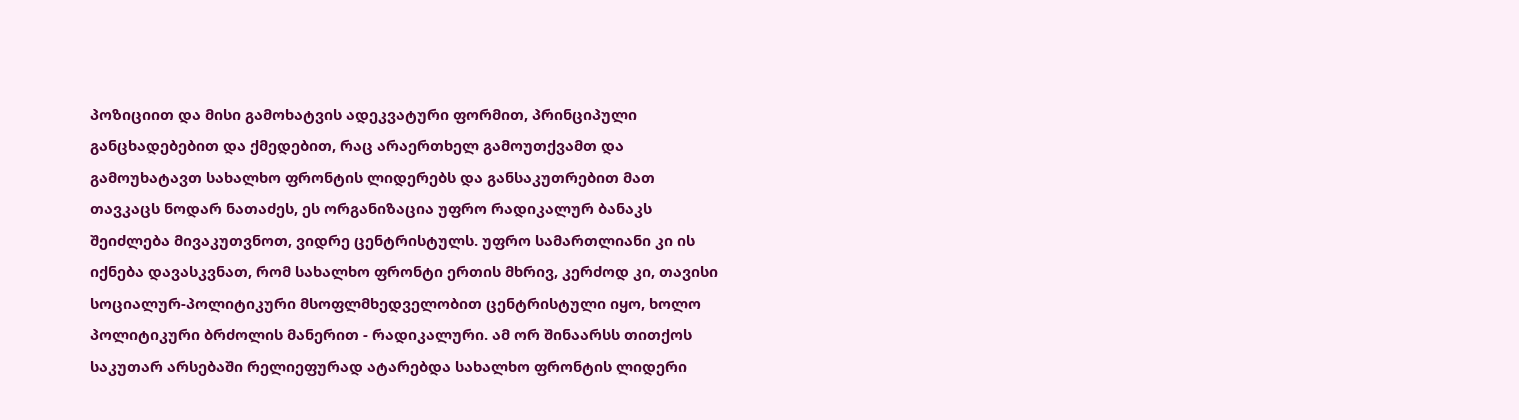პოზიციით და მისი გამოხატვის ადეკვატური ფორმით, პრინციპული განცხადებებით და ქმედებით, რაც არაერთხელ გამოუთქვამთ და გამოუხატავთ სახალხო ფრონტის ლიდერებს და განსაკუთრებით მათ თავკაცს ნოდარ ნათაძეს, ეს ორგანიზაცია უფრო რადიკალურ ბანაკს შეიძლება მივაკუთვნოთ, ვიდრე ცენტრისტულს. უფრო სამართლიანი კი ის იქნება დავასკვნათ, რომ სახალხო ფრონტი ერთის მხრივ, კერძოდ კი, თავისი სოციალურ-პოლიტიკური მსოფლმხედველობით ცენტრისტული იყო, ხოლო პოლიტიკური ბრძოლის მანერით - რადიკალური. ამ ორ შინაარსს თითქოს საკუთარ არსებაში რელიეფურად ატარებდა სახალხო ფრონტის ლიდერი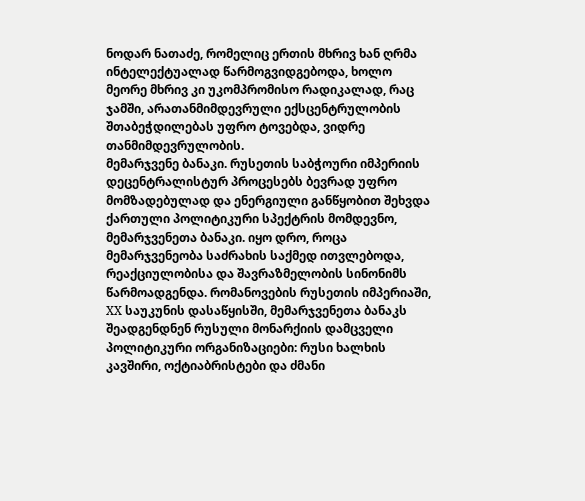ნოდარ ნათაძე, რომელიც ერთის მხრივ ხან ღრმა ინტელექტუალად წარმოგვიდგებოდა, ხოლო მეორე მხრივ კი უკომპრომისო რადიკალად, რაც ჯამში, არათანმიმდევრული ექსცენტრულობის შთაბეჭდილებას უფრო ტოვებდა, ვიდრე თანმიმდევრულობის.
მემარჯვენე ბანაკი. რუსეთის საბჭოური იმპერიის დეცენტრალისტურ პროცესებს ბევრად უფრო მომზადებულად და ენერგიული განწყობით შეხვდა ქართული პოლიტიკური სპექტრის მომდევნო, მემარჯვენეთა ბანაკი. იყო დრო, როცა მემარჯვენეობა საძრახის საქმედ ითვლებოდა, რეაქციულობისა და შავრაზმელობის სინონიმს წარმოადგენდა. რომანოვების რუსეთის იმპერიაში, XX საუკუნის დასაწყისში, მემარჯვენეთა ბანაკს შეადგენდნენ რუსული მონარქიის დამცველი პოლიტიკური ორგანიზაციები: რუსი ხალხის კავშირი, ოქტიაბრისტები და ძმანი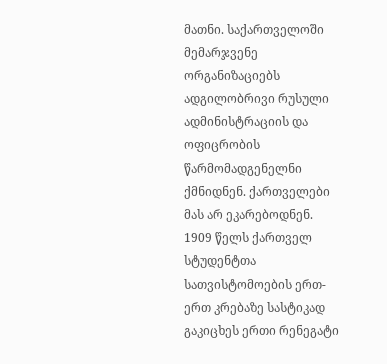მათნი. საქართველოში მემარჯვენე ორგანიზაციებს ადგილობრივი რუსული ადმინისტრაციის და ოფიცრობის წარმომადგენელნი ქმნიდნენ. ქართველები მას არ ეკარებოდნენ. 1909 წელს ქართველ სტუდენტთა სათვისტომოების ერთ-ერთ კრებაზე სასტიკად გაკიცხეს ერთი რენეგატი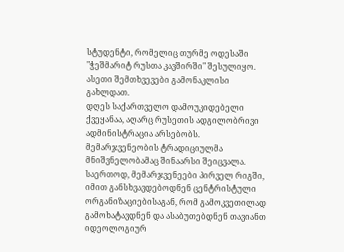სტუდენტი, რომელიც თურმე ოდესაში "ჭეშმარიტ რუსთა კავშირში" შესულიყო. ასეთი შემთხვევები გამონაკლისი გახლდათ.
დღეს საქართველო დამოუკიდებელი ქვეყანაა, აღარც რუსეთის ადგილობრივი ადმინისტრაცია არსებობს. მემარჯვენეობის ტრადიციულმა მნიშვნელობამაც შინაარსი შეიცვალა.
საერთოდ, მემარჯვენეები პირველ რიგში, იმით განსხვავდებოდნენ ცენტრისტული ორგანიზაციებისაგან, რომ გამოკვეთილად გამოხატავდნენ და ასაბუთებდნენ თავიანთ იდეოლოგიურ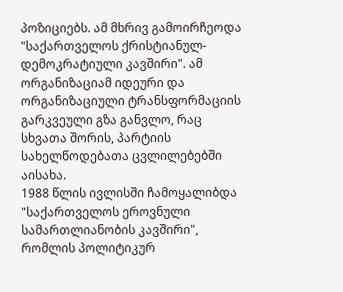პოზიციებს. ამ მხრივ გამოირჩეოდა "საქართველოს ქრისტიანულ-დემოკრატიული კავშირი". ამ ორგანიზაციამ იდეური და ორგანიზაციული ტრანსფორმაციის გარკვეული გზა განვლო, რაც სხვათა შორის, პარტიის სახელწოდებათა ცვლილებებში აისახა.
1988 წლის ივლისში ჩამოყალიბდა "საქართველოს ეროვნული სამართლიანობის კავშირი", რომლის პოლიტიკურ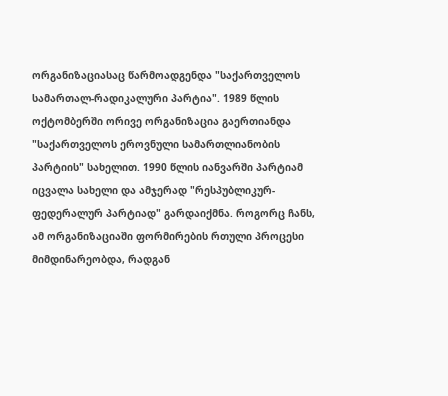ორგანიზაციასაც წარმოადგენდა "საქართველოს სამართალ-რადიკალური პარტია". 1989 წლის ოქტომბერში ორივე ორგანიზაცია გაერთიანდა "საქართველოს ეროვნული სამართლიანობის პარტიის" სახელით. 1990 წლის იანვარში პარტიამ იცვალა სახელი და ამჯერად "რესპუბლიკურ-ფედერალურ პარტიად" გარდაიქმნა. როგორც ჩანს, ამ ორგანიზაციაში ფორმირების რთული პროცესი მიმდინარეობდა, რადგან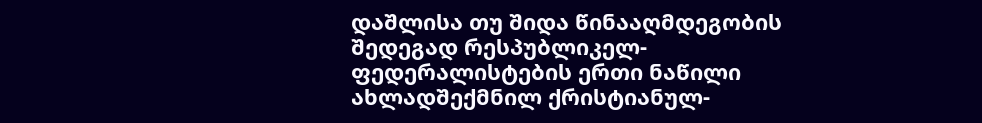დაშლისა თუ შიდა წინააღმდეგობის შედეგად რესპუბლიკელ-ფედერალისტების ერთი ნაწილი ახლადშექმნილ ქრისტიანულ-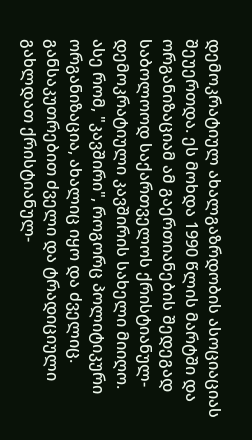დემოკრატიულ ახალგაზრდობის ასოციაციას შეუერთდა. ეს მოხდა 1990 წლის მარტში და ორგანიზაციამ ამ გაერთიანების შედეგად საბოლოოდ საქართველოს ქრისტიანულ-დემოკრატიული კავშირის სახელი მიიღო.
ასე რომ, "კავშირი", როგორც პოლიტიკური ორგანიზაცია, ახალიც იყო და ძველიც. განსაკუთრებით ძველი და ტრადიციული გახლდათ ქრისტიანულ-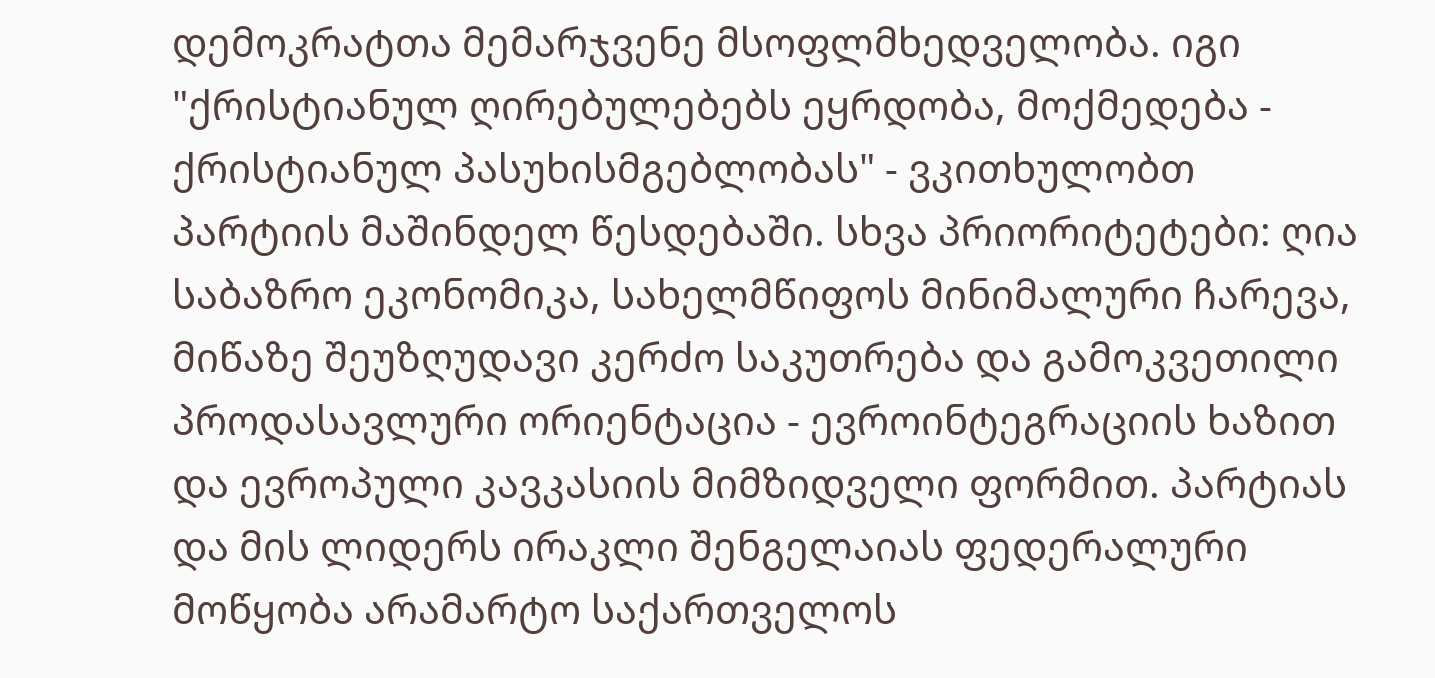დემოკრატთა მემარჯვენე მსოფლმხედველობა. იგი "ქრისტიანულ ღირებულებებს ეყრდობა, მოქმედება - ქრისტიანულ პასუხისმგებლობას" - ვკითხულობთ პარტიის მაშინდელ წესდებაში. სხვა პრიორიტეტები: ღია საბაზრო ეკონომიკა, სახელმწიფოს მინიმალური ჩარევა, მიწაზე შეუზღუდავი კერძო საკუთრება და გამოკვეთილი პროდასავლური ორიენტაცია - ევროინტეგრაციის ხაზით და ევროპული კავკასიის მიმზიდველი ფორმით. პარტიას და მის ლიდერს ირაკლი შენგელაიას ფედერალური მოწყობა არამარტო საქართველოს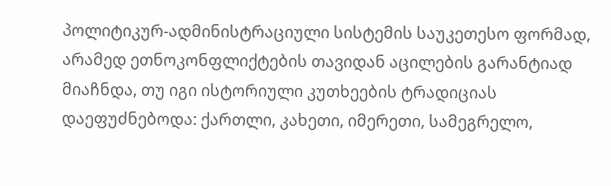პოლიტიკურ-ადმინისტრაციული სისტემის საუკეთესო ფორმად, არამედ ეთნოკონფლიქტების თავიდან აცილების გარანტიად მიაჩნდა, თუ იგი ისტორიული კუთხეების ტრადიციას დაეფუძნებოდა: ქართლი, კახეთი, იმერეთი, სამეგრელო,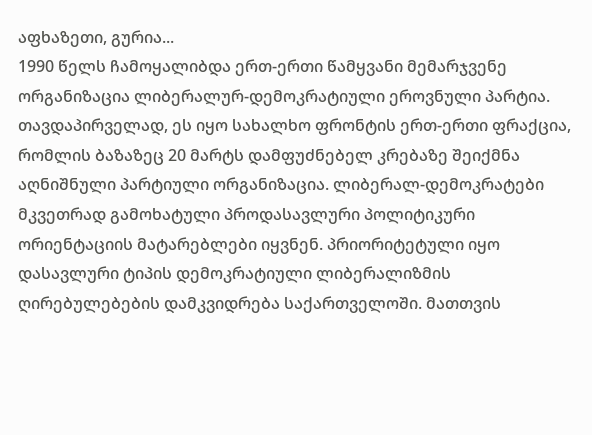აფხაზეთი, გურია...
1990 წელს ჩამოყალიბდა ერთ-ერთი წამყვანი მემარჯვენე ორგანიზაცია ლიბერალურ-დემოკრატიული ეროვნული პარტია. თავდაპირველად, ეს იყო სახალხო ფრონტის ერთ-ერთი ფრაქცია, რომლის ბაზაზეც 20 მარტს დამფუძნებელ კრებაზე შეიქმნა აღნიშნული პარტიული ორგანიზაცია. ლიბერალ-დემოკრატები მკვეთრად გამოხატული პროდასავლური პოლიტიკური ორიენტაციის მატარებლები იყვნენ. პრიორიტეტული იყო დასავლური ტიპის დემოკრატიული ლიბერალიზმის ღირებულებების დამკვიდრება საქართველოში. მათთვის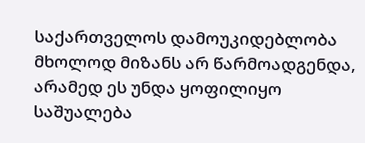საქართველოს დამოუკიდებლობა მხოლოდ მიზანს არ წარმოადგენდა, არამედ ეს უნდა ყოფილიყო საშუალება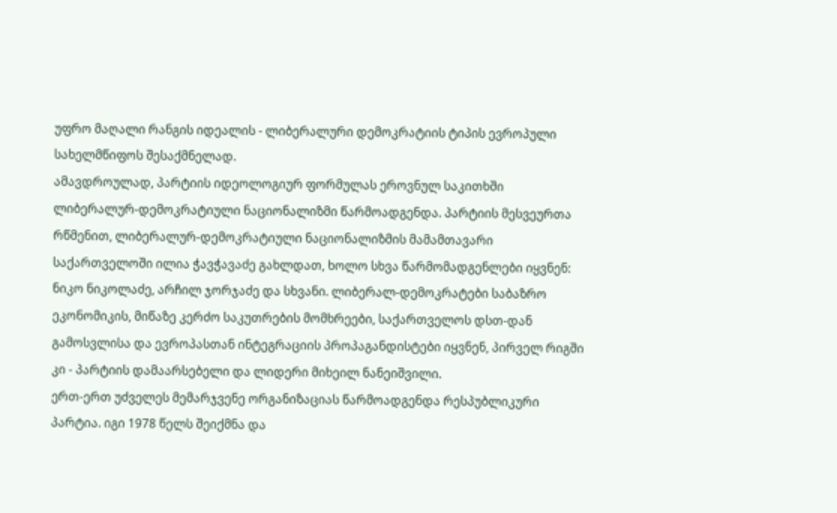უფრო მაღალი რანგის იდეალის - ლიბერალური დემოკრატიის ტიპის ევროპული სახელმწიფოს შესაქმნელად.
ამავდროულად, პარტიის იდეოლოგიურ ფორმულას ეროვნულ საკითხში ლიბერალურ-დემოკრატიული ნაციონალიზმი წარმოადგენდა. პარტიის მესვეურთა რწმენით, ლიბერალურ-დემოკრატიული ნაციონალიზმის მამამთავარი საქართველოში ილია ჭავჭავაძე გახლდათ, ხოლო სხვა წარმომადგენლები იყვნენ: ნიკო ნიკოლაძე, არჩილ ჯორჯაძე და სხვანი. ლიბერალ-დემოკრატები საბაზრო ეკონომიკის, მიწაზე კერძო საკუთრების მომხრეები, საქართველოს დსთ-დან გამოსვლისა და ევროპასთან ინტეგრაციის პროპაგანდისტები იყვნენ, პირველ რიგში კი - პარტიის დამაარსებელი და ლიდერი მიხეილ ნანეიშვილი.
ერთ-ერთ უძველეს მემარჯვენე ორგანიზაციას წარმოადგენდა რესპუბლიკური პარტია. იგი 1978 წელს შეიქმნა და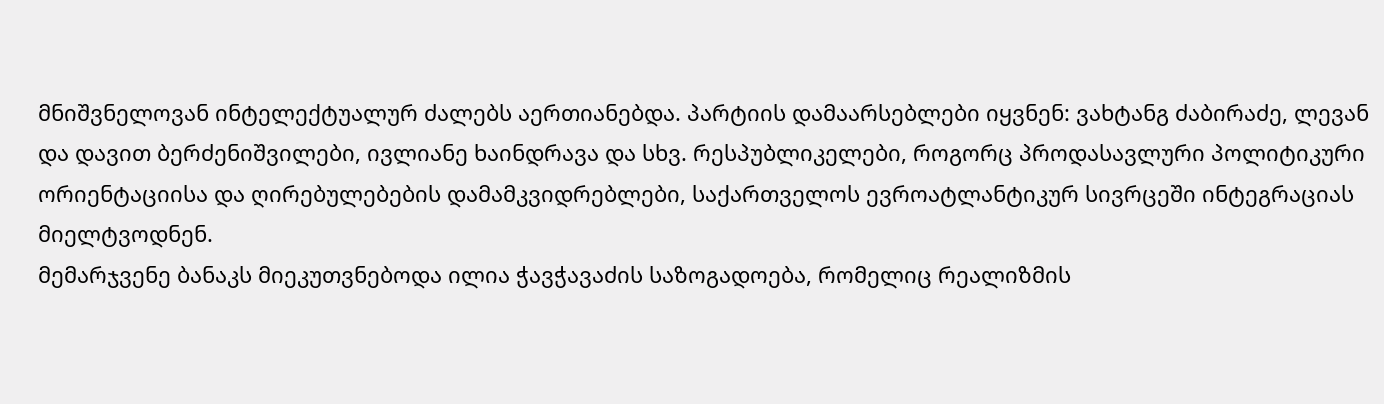მნიშვნელოვან ინტელექტუალურ ძალებს აერთიანებდა. პარტიის დამაარსებლები იყვნენ: ვახტანგ ძაბირაძე, ლევან და დავით ბერძენიშვილები, ივლიანე ხაინდრავა და სხვ. რესპუბლიკელები, როგორც პროდასავლური პოლიტიკური ორიენტაციისა და ღირებულებების დამამკვიდრებლები, საქართველოს ევროატლანტიკურ სივრცეში ინტეგრაციას მიელტვოდნენ.
მემარჯვენე ბანაკს მიეკუთვნებოდა ილია ჭავჭავაძის საზოგადოება, რომელიც რეალიზმის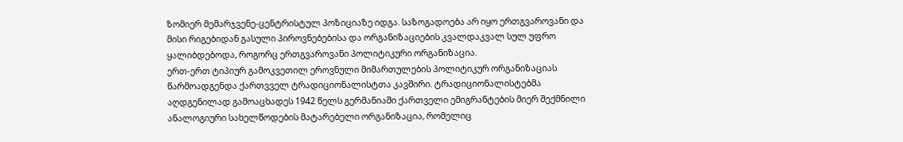ზომიერ მემარჯვენე-ცენტრისტულ პოზიციაზე იდგა. საზოგადოება არ იყო ერთგვაროვანი და მისი რიგებიდან გასული პიროვნებებისა და ორგანიზაციების კვალდაკვალ სულ უფრო ყალიბდებოდა, როგორც ერთგვაროვანი პოლიტიკური ორგანიზაცია.
ერთ-ერთ ტიპიურ გამოკვეთილ ეროვნული მიმართულების პოლიტიკურ ორგანიზაციას წარმოადგენდა ქართვველ ტრადიციონალისტთა კავშირი. ტრადიციონალისტებმა აღდგენილად გამოაცხადეს 1942 წელს გერმანიაში ქართველი ემიგრანტების მიერ შექმნილი ანალოგიური სახელწოდების მატარებელი ორგანიზაცია, რომელიც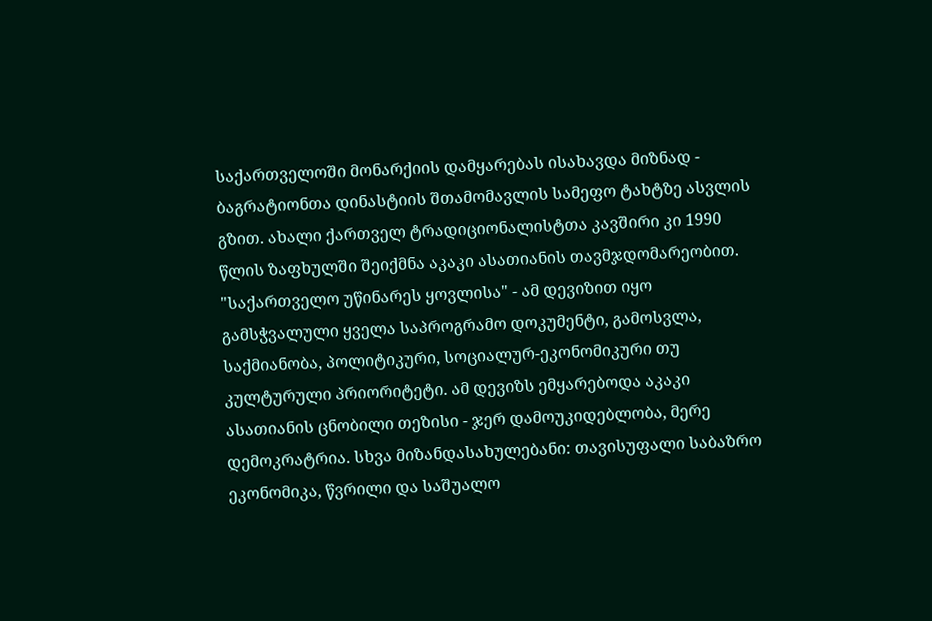საქართველოში მონარქიის დამყარებას ისახავდა მიზნად - ბაგრატიონთა დინასტიის შთამომავლის სამეფო ტახტზე ასვლის გზით. ახალი ქართველ ტრადიციონალისტთა კავშირი კი 1990 წლის ზაფხულში შეიქმნა აკაკი ასათიანის თავმჯდომარეობით.
"საქართველო უწინარეს ყოვლისა" - ამ დევიზით იყო გამსჭვალული ყველა საპროგრამო დოკუმენტი, გამოსვლა, საქმიანობა, პოლიტიკური, სოციალურ-ეკონომიკური თუ კულტურული პრიორიტეტი. ამ დევიზს ემყარებოდა აკაკი ასათიანის ცნობილი თეზისი - ჯერ დამოუკიდებლობა, მერე დემოკრატრია. სხვა მიზანდასახულებანი: თავისუფალი საბაზრო ეკონომიკა, წვრილი და საშუალო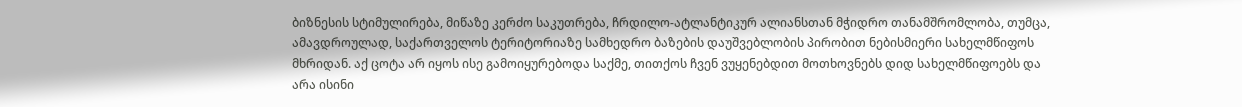ბიზნესის სტიმულირება, მიწაზე კერძო საკუთრება, ჩრდილო-ატლანტიკურ ალიანსთან მჭიდრო თანამშრომლობა, თუმცა, ამავდროულად, საქართველოს ტერიტორიაზე სამხედრო ბაზების დაუშვებლობის პირობით ნებისმიერი სახელმწიფოს მხრიდან. აქ ცოტა არ იყოს ისე გამოიყურებოდა საქმე, თითქოს ჩვენ ვუყენებდით მოთხოვნებს დიდ სახელმწიფოებს და არა ისინი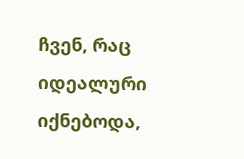ჩვენ, რაც იდეალური იქნებოდა,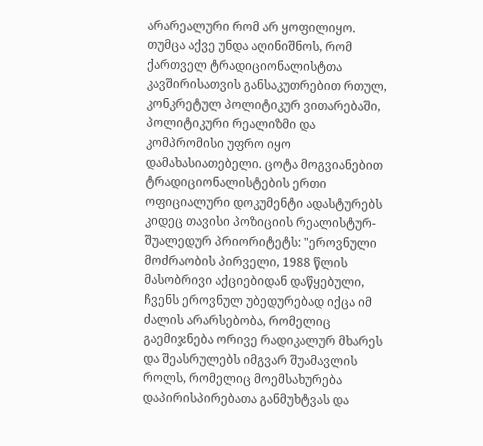არარეალური რომ არ ყოფილიყო.
თუმცა აქვე უნდა აღინიშნოს, რომ ქართველ ტრადიციონალისტთა კავშირისათვის განსაკუთრებით რთულ, კონკრეტულ პოლიტიკურ ვითარებაში, პოლიტიკური რეალიზმი და კომპრომისი უფრო იყო დამახასიათებელი. ცოტა მოგვიანებით ტრადიციონალისტების ერთი ოფიციალური დოკუმენტი ადასტურებს კიდეც თავისი პოზიციის რეალისტურ-შუალედურ პრიორიტეტს: "ეროვნული მოძრაობის პირველი, 1988 წლის მასობრივი აქციებიდან დაწყებული, ჩვენს ეროვნულ უბედურებად იქცა იმ ძალის არარსებობა, რომელიც გაემიჯნება ორივე რადიკალურ მხარეს და შეასრულებს იმგვარ შუამავლის როლს, რომელიც მოემსახურება დაპირისპირებათა განმუხტვას და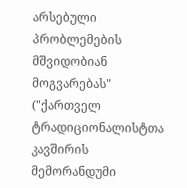არსებული პრობლემების მშვიდობიან მოგვარებას" ("ქართველ ტრადიციონალისტთა კავშირის მემორანდუმი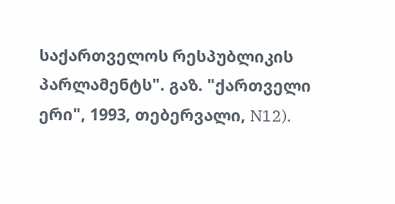საქართველოს რესპუბლიკის პარლამენტს". გაზ. "ქართველი ერი", 1993, თებერვალი, N12).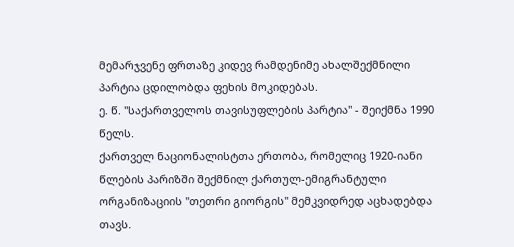მემარჯვენე ფრთაზე კიდევ რამდენიმე ახალშექმნილი პარტია ცდილობდა ფეხის მოკიდებას.
ე. წ. "საქართველოს თავისუფლების პარტია" - შეიქმნა 1990 წელს.
ქართველ ნაციონალისტთა ერთობა, რომელიც 1920-იანი წლების პარიზში შექმნილ ქართულ-ემიგრანტული ორგანიზაციის "თეთრი გიორგის" მემკვიდრედ აცხადებდა თავს.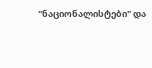"ნაციონალისტები" და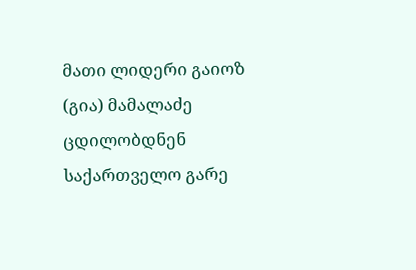მათი ლიდერი გაიოზ (გია) მამალაძე ცდილობდნენ საქართველო გარე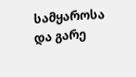სამყაროსა და გარე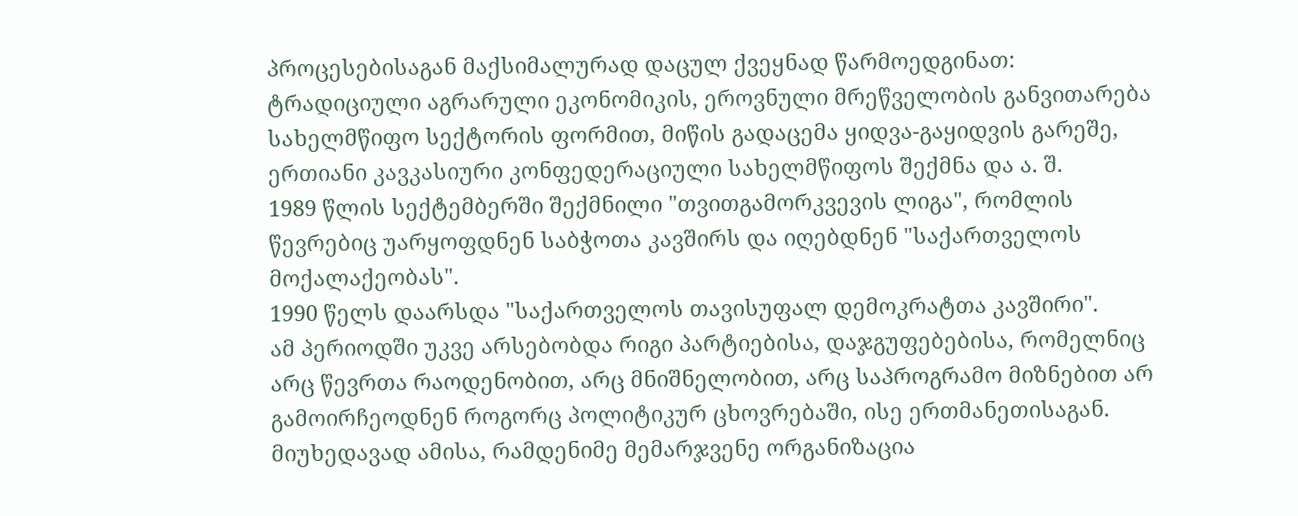პროცესებისაგან მაქსიმალურად დაცულ ქვეყნად წარმოედგინათ: ტრადიციული აგრარული ეკონომიკის, ეროვნული მრეწველობის განვითარება სახელმწიფო სექტორის ფორმით, მიწის გადაცემა ყიდვა-გაყიდვის გარეშე, ერთიანი კავკასიური კონფედერაციული სახელმწიფოს შექმნა და ა. შ.
1989 წლის სექტემბერში შექმნილი "თვითგამორკვევის ლიგა", რომლის წევრებიც უარყოფდნენ საბჭოთა კავშირს და იღებდნენ "საქართველოს მოქალაქეობას".
1990 წელს დაარსდა "საქართველოს თავისუფალ დემოკრატთა კავშირი".
ამ პერიოდში უკვე არსებობდა რიგი პარტიებისა, დაჯგუფებებისა, რომელნიც არც წევრთა რაოდენობით, არც მნიშნელობით, არც საპროგრამო მიზნებით არ გამოირჩეოდნენ როგორც პოლიტიკურ ცხოვრებაში, ისე ერთმანეთისაგან. მიუხედავად ამისა, რამდენიმე მემარჯვენე ორგანიზაცია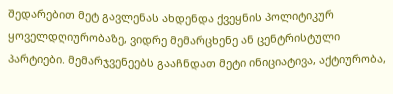შედარებით მეტ გავლენას ახდენდა ქვეყნის პოლიტიკურ ყოველდღიურობაზე, ვიდრე მემარცხენე ან ცენტრისტული პარტიები. მემარჯვენეებს გააჩნდათ მეტი ინიციატივა, აქტიურობა,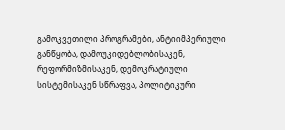გამოკვეთილი პროგრამები, ანტიიმპერიული განწყობა, დამოუკიდებლობისაკენ, რეფორმიზმისაკენ, დემოკრატიული სისტემისაკენ სწრაფვა, პოლიტიკური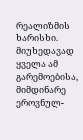რეალიზმის ხარისხი.
მიუხედავად ყველა ამ გარემოებისა, მიმდინარე ეროვნულ-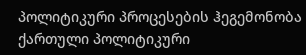პოლიტიკური პროცესების ჰეგემონობა ქართული პოლიტიკური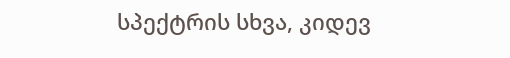სპექტრის სხვა, კიდევ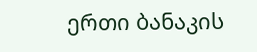ერთი ბანაკის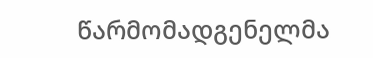წარმომადგენელმა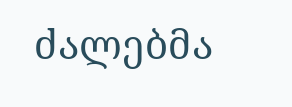ძალებმა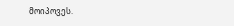მოიპოვეს.